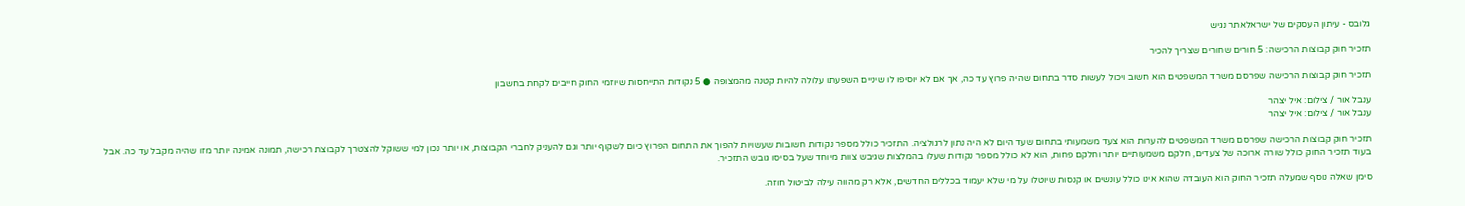גלובס - עיתון העסקים של ישראלאתר נגיש

תזכיר חוק קבוצות הרכישה: 5 חורים שחורים שצריך להכיר

תזכיר חוק קבוצות הרכישה שפרסם משרד המשפטים הוא חשוב ויכול לעשות סדר בתחום שהיה פרוץ עד כה, אך אם לא יוסיפו לו שיניים השפעתו עלולה להיות קטנה מהמצופה ● 5 נקודות התייחסות שיוזמי החוק חייבים לקחת בחשבון

ענבל אור / צילום: איל יצהר
ענבל אור / צילום: איל יצהר

תזכיר חוק קבוצות הרכישה שפרסם משרד המשפטים להערות הוא צעד משמעותי בתחום שעד היום לא היה נתון לרגולציה. התזכיר כולל מספר נקודות חשובות שעשויות להפוך את התחום הפרוץ כיום לשקוף יותר וגם להעניק לחברי הקבוצות, או יותר נכון למי ששוקל להצטרך לקבוצת רכישה, תמונה אמינה יותר מזו שהיה מקבל עד כה. אבל בעוד תזכיר החוק כולל שורה ארוכה של צעדים, חלקם משמעותיים יותר וחלקם פחות, הוא לא כולל מספר נקודות שעלו בהמלצות שגיבש צוות מיוחד שעל בסיסו גובש התזכיר.

סימן שאלה נוסף שמעלה תזכיר החוק הוא העובדה שהוא אינו כולל עונשים או קנסות שיוטלו על מי שלא יעמוד בכללים החדשים, אלא רק מהווה עילה לביטול חוזה.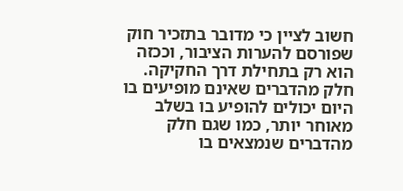חשוב לציין כי מדובר בתזכיר חוק שפורסם להערות הציבור, וככזה הוא רק בתחילת דרך החקיקה. חלק מהדברים שאינם מופיעים בו היום יכולים להופיע בו בשלב מאוחר יותר, כמו שגם חלק מהדברים שנמצאים בו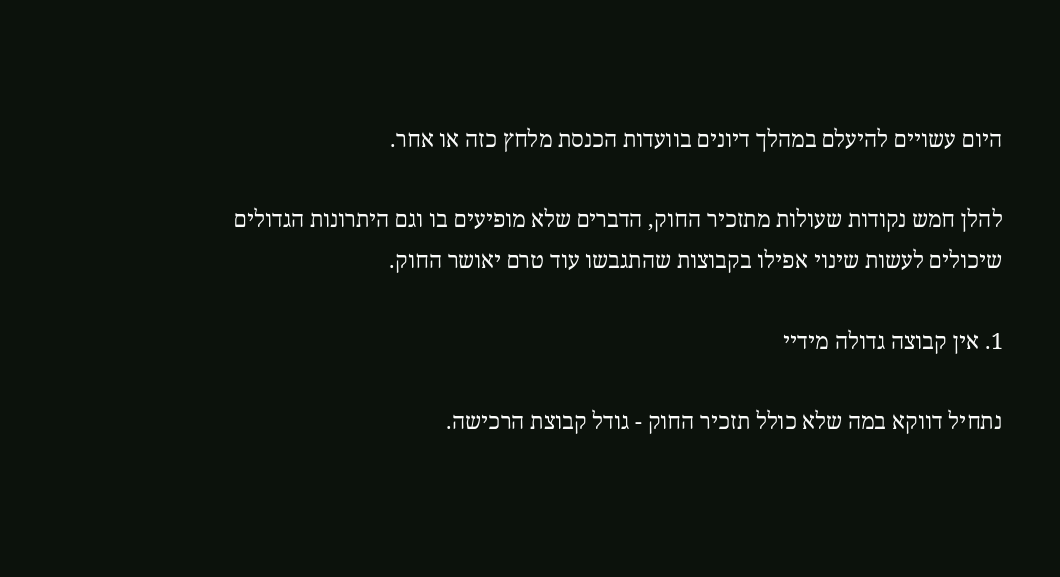היום עשויים להיעלם במהלך דיונים בוועדות הכנסת מלחץ כזה או אחר.

להלן חמש נקודות שעולות מתזכיר החוק, הדברים שלא מופיעים בו וגם היתרונות הגדולים שיכולים לעשות שינוי אפילו בקבוצות שהתגבשו עוד טרם יאושר החוק.

1. אין קבוצה גדולה מידיי

נתחיל דווקא במה שלא כולל תזכיר החוק - גודל קבוצת הרכישה.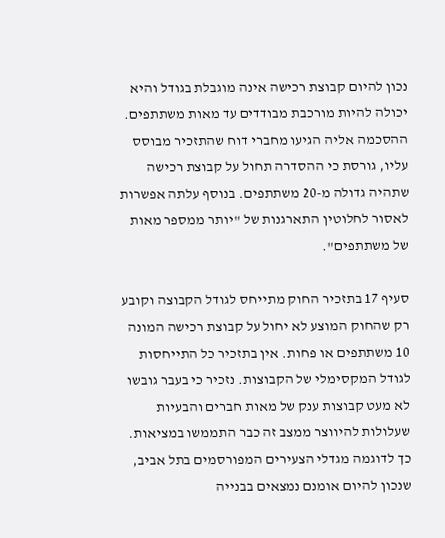נכון להיום קבוצת רכישה אינה מוגבלת בגודל והיא יכולה להיות מורכבת מבודדים עד מאות משתתפים. ההסכמה אליה הגיעו מחברי דוח שהתזכיר מבוסס עליו, גורסת כי ההסדרה תחול על קבוצת רכישה שתהיה גדולה מ-20 משתתפים. בנוסף עלתה אפשרות לאסור לחלוטין התארגנות של "יותר ממספר מאות של משתתפים".

סעיף 17 בתזכיר החוק מתייחס לגודל הקבוצה וקובע רק שהחוק המוצע לא יחול על קבוצת רכישה המונה 10 משתתפים או פחות. אין בתזכיר כל התייחסות לגודל המקסימלי של הקבוצות. נזכיר כי בעבר גובשו לא מעט קבוצות ענק של מאות חברים והבעיות שעלולות להיווצר ממצב זה כבר התממשו במציאות. כך לדוגמה מגדלי הצעירים המפורסמים בתל אביב, שנכון להיום אומנם נמצאים בבנייה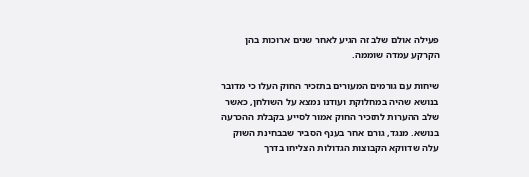פעילה אולם שלב זה הגיע לאחר שנים ארוכות בהן הקרקע עמדה שוממה.

שיחות עם גורמים המעורים בתזכיר החוק העלו כי מדובר בנושא שהיה במחלוקת ועודנו נמצא על השולחן, כאשר שלב ההערות לתזכיר החוק אמור לסייע בקבלת ההכרעה בנושא. מנגד, גורם אחר בענף הסביר שבבחינת השוק עלה שדווקא הקבוצות הגדולות הצליחו בדרך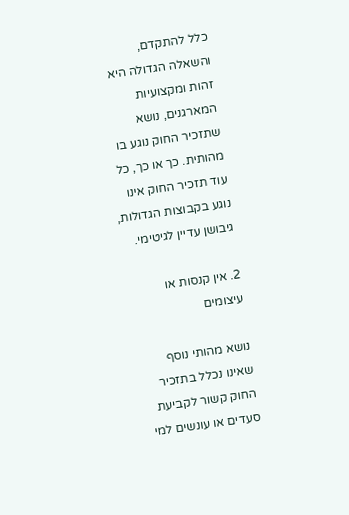כלל להתקדם, והשאלה הגדולה היא זהות ומקצועיות המארגנים, נושא שתזכיר החוק נוגע בו מהותית. כך או כך, כל עוד תזכיר החוק אינו נוגע בקבוצות הגדולות, גיבושן עדיין לגיטימי.

2. אין קנסות או עיצומים

נושא מהותי נוסף שאינו נכלל בתזכיר החוק קשור לקביעת סעדים או עונשים למי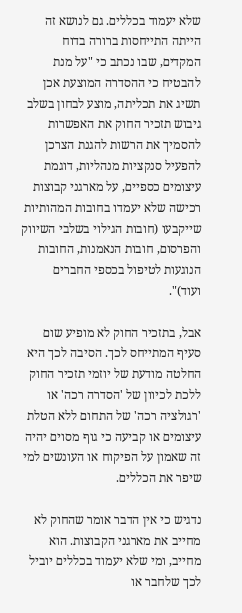שלא יעמוד בכללים. גם לנושא זה הייתה התייחסות ברורה בדוח המקדים, שבו נכתב כי "על מנת להבטיח כי ההסדרה המוצעת אכן תשיג את תכליתה, מוצע לבחון בשלב גיבוש תזכיר החוק את האפשרות להסמיך את הרשות להגנת הצרכן להפעיל סנקציות מנהליות, דוגמת עיצומים כספיים, על מארגני קבוצות רכישה שלא יעמדו בחובות המהותיות שייקבעו (חובות הגילוי בשלבי השיווק והפרסום, חובות הנאמנות, החובות הנוגעות לטיפול בכספי החברים ועוד)".

אבל, בתזכיר החוק לא מופיע שום סעיף המתייחס לכך. הסיבה לכך היא החלטה מודעת של יוזמי תזכיר החוק ללכת לכיוון של 'הסדרה רכה' או 'רגולציה רכה' של התחום ללא הטלת עיצומים או קביעה כי גוף מסוים יהיה זה שאמון על הפיקוח או העונשים למי שיפר את הכללים.

נדגיש כי אין הדבר אומר שהחוק לא מחייב את מארגני הקבוצות. הוא מחייב, ומי שלא יעמוד בכללים יוביל לכך שלחבר או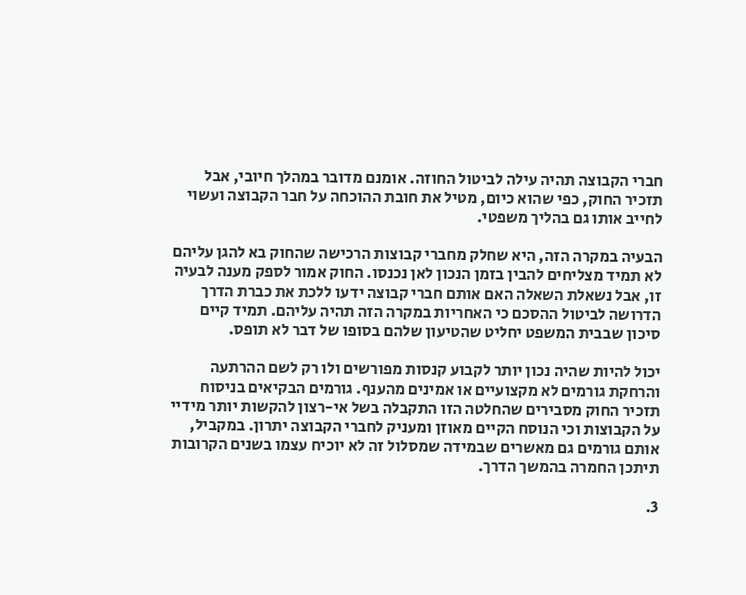חברי הקבוצה תהיה עילה לביטול החוזה. אומנם מדובר במהלך חיובי, אבל תזכיר החוק, כפי שהוא כיום, מטיל את חובת ההוכחה על חבר הקבוצה ועשוי לחייב אותו גם בהליך משפטי.

הבעיה במקרה הזה, היא שחלק מחברי קבוצות הרכישה שהחוק בא להגן עליהם לא תמיד מצליחים להבין בזמן הנכון לאן נכנסו. החוק אמור לספק מענה לבעיה זו, אבל נשאלת השאלה האם אותם חברי קבוצה ידעו ללכת את כברת הדרך הדרושה לביטול ההסכם כי האחריות במקרה הזה תהיה עליהם. תמיד קיים סיכון שבבית המשפט יחליט שהטיעון שלהם בסופו של דבר לא תופס.

יכול להיות שהיה נכון יותר לקבוע קנסות מפורשים ולו רק לשם ההרתעה והרחקת גורמים לא מקצועיים או אמינים מהענף. גורמים הבקיאים בניסוח תזכיר החוק מסבירים שהחלטה הזו התקבלה בשל אי-רצון להקשות יותר מידיי על הקבוצות וכי הנוסח הקיים מאוזן ומעניק לחברי הקבוצה יתרון. במקביל, אותם גורמים גם מאשרים שבמידה שמסלול זה לא יוכיח עצמו בשנים הקרובות תיתכן החמרה בהמשך הדרך.

3.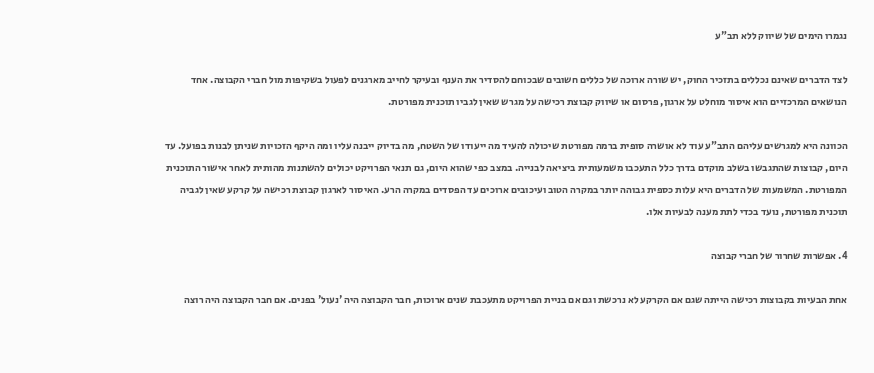נגמרו הימים של שיווק ללא תב"ע

לצד הדברים שאינם נכללים בתזכיר החוק, יש שורה ארוכה של כללים חשובים שבכוחם להסדיר את הענף ובעיקר לחייב מארגנים לפעול בשקיפות מול חברי הקבוצה. אחד הנושאים המרכזיים הוא איסור מוחלט על ארגון, פרסום או שיווק קבוצת רכישה על מגרש שאין לגביו תוכנית מפורטת.

הכוונה היא למגרשים עליהם התב"ע עוד לא אושרה סופית ברמה מפורטת שיכולה להעיד מה ייעודו של השטח, מה בדיוק ייבנה עליו ומה היקף הזכויות שניתן לבנות בפועל. עד היום, קבוצות שהתגבשו בשלב מוקדם בדרך כלל התעכבו משמעותית ביציאה לבנייה. במצב כפי שהוא היום, גם תנאי הפרויקט יכולים להשתנות מהותית לאחר אישור התוכנית המפורטת. המשמעות של הדברים היא עלות כספית גבוהה יותר במקרה הטוב ועיכובים ארוכים עד הפסדים במקרה הרע. האיסור לארגון קבוצת רכישה על קרקע שאין לגביה תוכנית מפורטת, נועד בכדי לתת מענה לבעיות אלו.

4. אפשרות שחרור של חברי קבוצה

אחת הבעיות בקבוצות רכישה הייתה שגם אם הקרקע לא נרכשת וגם אם בניית הפרויקט מתעכבת שנים ארוכות, חבר הקבוצה היה 'נעול' בפנים. אם חבר הקבוצה היה רוצה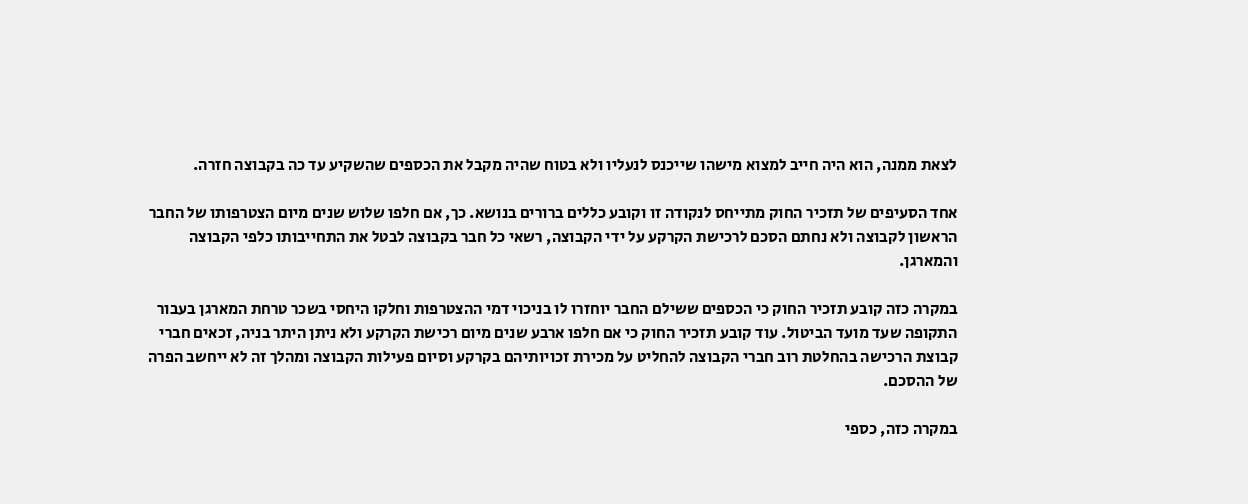לצאת ממנה, הוא היה חייב למצוא מישהו שייכנס לנעליו ולא בטוח שהיה מקבל את הכספים שהשקיע עד כה בקבוצה חזרה.

אחד הסעיפים של תזכיר החוק מתייחס לנקודה זו וקובע כללים ברורים בנושא. כך, אם חלפו שלוש שנים מיום הצטרפותו של החבר הראשון לקבוצה ולא נחתם הסכם לרכישת הקרקע על ידי הקבוצה, רשאי כל חבר בקבוצה לבטל את התחייבותו כלפי הקבוצה והמארגן.

במקרה כזה קובע תזכיר החוק כי הכספים ששילם החבר יוחזרו לו בניכוי דמי ההצטרפות וחלקו היחסי בשכר טרחת המארגן בעבור התקופה שעד מועד הביטול. עוד קובע תזכיר החוק כי אם חלפו ארבע שנים מיום רכישת הקרקע ולא ניתן היתר בניה, זכאים חברי קבוצת הרכישה בהחלטת רוב חברי הקבוצה להחליט על מכירת זכויותיהם בקרקע וסיום פעילות הקבוצה ומהלך זה לא ייחשב הפרה של ההסכם.

במקרה כזה, כספי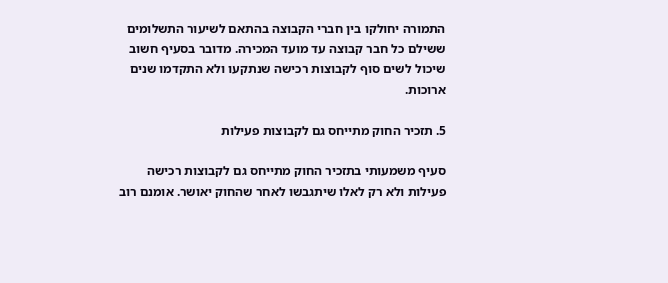התמורה יחולקו בין חברי הקבוצה בהתאם לשיעור התשלומים ששילם כל חבר קבוצה עד מועד המכירה. מדובר בסעיף חשוב שיכול לשים סוף לקבוצות רכישה שנתקעו ולא התקדמו שנים ארוכות.

5. תזכיר החוק מתייחס גם לקבוצות פעילות

סעיף משמעותי בתזכיר החוק מתייחס גם לקבוצות רכישה פעילות ולא רק לאלו שיתגבשו לאחר שהחוק יאושר. אומנם רוב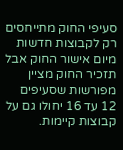סעיפי החוק מתייחסים רק לקבוצות חדשות מיום אישור החוק אבל תזכיר החוק מציין מפורשות שסעיפים 12 עד 16 יחולו גם על קבוצות קיימות.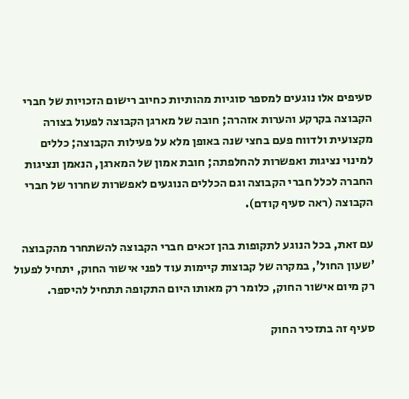סעיפים אלו נוגעים למספר סוגיות מהותיות כחיוב רישום הזכויות של חברי הקבוצה בקרקע והערות אזהרה; חובה של מארגן הקבוצה לפעול בצורה מקצועית ולדווח פעם בחצי שנה באופן מלא על פעילות הקבוצה; כללים למינוי נציגות ואפשרות להחלפתה; חובת אמון של המארגן, הנאמן ונציגות החברה לכלל חברי הקבוצה וגם הכללים הנוגעים לאפשרות שחרור של חברי הקבוצה (ראה סעיף קודם).

עם זאת, בכל הנוגע לתקופות בהן זכאים חברי הקבוצה להשתחרר מהקבוצה 'שעון החול', במקרה של קבוצות קיימות עוד לפני אישור החוק, יתחיל לפעול רק מיום אישור החוק, כלומר רק מאותו היום התקופה תתחיל להיספר.

סעיף זה בתזכיר החוק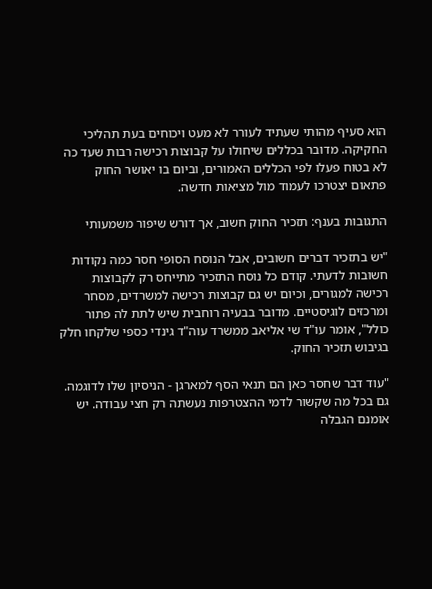הוא סעיף מהותי שעתיד לעורר לא מעט ויכוחים בעת תהליכי החקיקה. מדובר בכללים שיחולו על קבוצות רכישה רבות שעד כה לא בטוח פעלו לפי הכללים האמורים, וביום בו יאושר החוק פתאום יצטרכו לעמוד מול מציאות חדשה.

התגובות בענף: תזכיר החוק חשוב, אך דורש שיפור משמעותי

"יש בתזכיר דברים חשובים, אבל הנוסח הסופי חסר כמה נקודות חשובות לדעתי. קודם כל נוסח התזכיר מתייחס רק לקבוצות רכישה למגורים, וכיום יש גם קבוצות רכישה למשרדים, מסחר ומרכזים לוגיסטיים. מדובר בבעיה רוחבית שיש לתת לה פתור כולל", אומר עו"ד שי אליאב ממשרד עוה"ד גינדי כספי שלקחו חלק בגיבוש תזכיר החוק.

"עוד דבר שחסר כאן הם תנאי הסף למארגן - הניסיון שלו לדוגמה. גם בכל מה שקשור לדמי ההצטרפות נעשתה רק חצי עבודה. יש אומנם הגבלה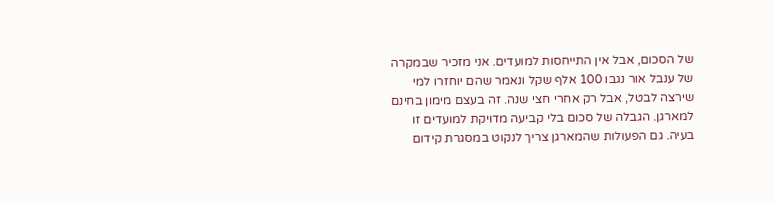של הסכום, אבל אין התייחסות למועדים. אני מזכיר שבמקרה של ענבל אור נגבו 100 אלף שקל ונאמר שהם יוחזרו למי שירצה לבטל, אבל רק אחרי חצי שנה. זה בעצם מימון בחינם למארגן. הגבלה של סכום בלי קביעה מדויקת למועדים זו בעיה. גם הפעולות שהמארגן צריך לנקוט במסגרת קידום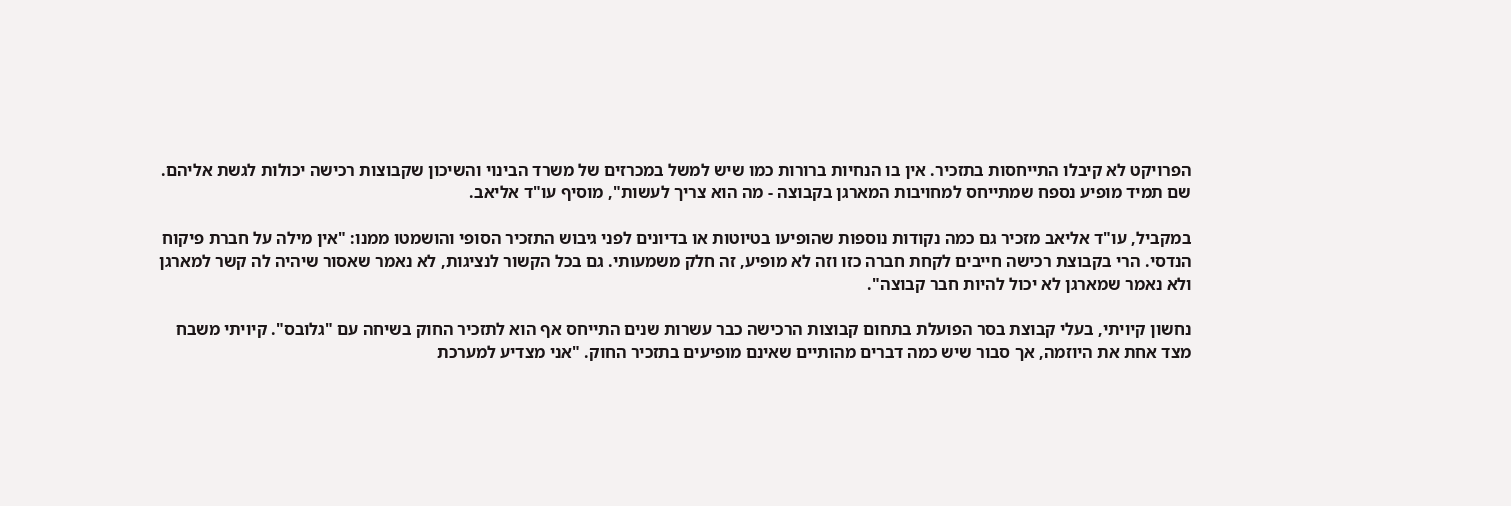הפרויקט לא קיבלו התייחסות בתזכיר. אין בו הנחיות ברורות כמו שיש למשל במכרזים של משרד הבינוי והשיכון שקבוצות רכישה יכולות לגשת אליהם. שם תמיד מופיע נספח שמתייחס למחויבות המארגן בקבוצה - מה הוא צריך לעשות", מוסיף עו"ד אליאב.

במקביל, עו"ד אליאב מזכיר גם כמה נקודות נוספות שהופיעו בטיוטות או בדיונים לפני גיבוש התזכיר הסופי והושמטו ממנו: "אין מילה על חברת פיקוח הנדסי. הרי בקבוצת רכישה חייבים לקחת חברה כזו וזה לא מופיע, זה חלק משמעותי. גם בכל הקשור לנציגות, לא נאמר שאסור שיהיה לה קשר למארגן ולא נאמר שמארגן לא יכול להיות חבר קבוצה".

נחשון קיויתי, בעלי קבוצת בסר הפועלת בתחום קבוצות הרכישה כבר עשרות שנים התייחס אף הוא לתזכיר החוק בשיחה עם "גלובס". קיויתי משבח מצד אחת את היוזמה, אך סבור שיש כמה דברים מהותיים שאינם מופיעים בתזכיר החוק. "אני מצדיע למערכת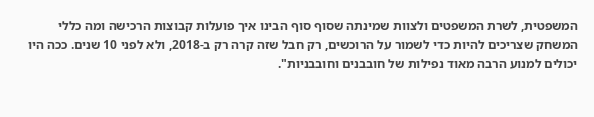המשפטית, לשרת המשפטים ולצוות שמינתה שסוף סוף הבינו איך פועלות קבוצות הרכישה ומה כללי המשחק שצריכים להיות כדי לשמור על הרוכשים, רק חבל שזה קרה רק ב-2018, ולא לפני 10 שנים. ככה היו יכולים למנוע הרבה מאוד נפילות של חובבנים וחובבניות".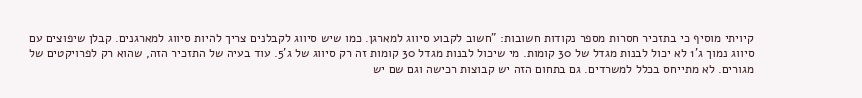קיויתי מוסיף כי בתזכיר חסרות מספר נקודות חשובות: "חשוב לקבוע סיווג למארגן. כמו שיש סיווג לקבלנים צריך להיות סיווג למארגנים. קבלן שיפוצים עם סיווג נמוך ג'1 לא יכול לבנות מגדל של 30 קומות. מי שיכול לבנות מגדל 30 קומות זה רק סיווג של ג'5. עוד בעיה של התזכיר הזה, שהוא רק לפרויקטים של מגורים. לא מתייחס בכלל למשרדים. גם בתחום הזה יש קבוצות רכישה וגם שם יש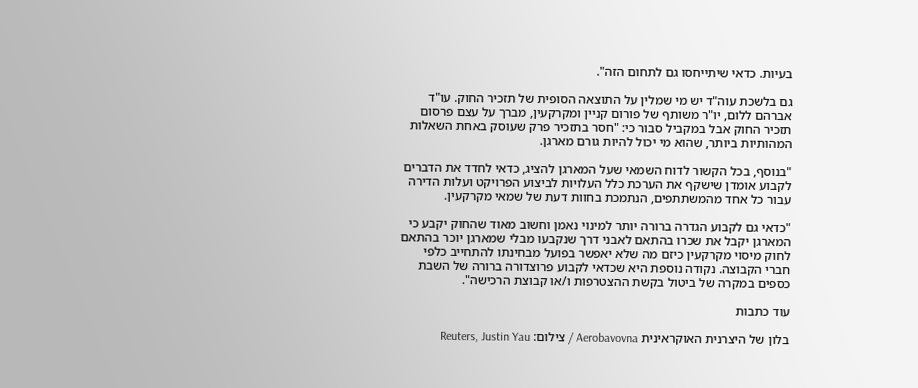בעיות. כדאי שיתייחסו גם לתחום הזה".

גם בלשכת עוה"ד יש מי שמלין על התוצאה הסופית של תזכיר החוק. עו"ד אברהם ללום, יו"ר משותף של פורום קניין ומקרקעין, מברך על עצם פרסום תזכיר החוק אבל במקביל סבור כי: "חסר בתזכיר פרק שעוסק באחת השאלות המהותיות ביותר, שהוא מי יכול להיות גורם מארגן.

"בנוסף, בכל הקשור לדוח השמאי שעל המארגן להציג, כדאי לחדד את הדברים לקבוע אומדן שישקף את הערכת כלל העלויות לביצוע הפרויקט ועלות הדירה עבור כל אחד מהמשתתפים, הנתמכת בחוות דעת של שמאי מקרקעין.

"כדאי גם לקבוע הגדרה ברורה יותר למינוי נאמן וחשוב מאוד שהחוק יקבע כי המארגן יקבל את שכרו בהתאם לאבני דרך שנקבעו מבלי שמארגן יוכר בהתאם לחוק מיסוי מקרקעין כיזם מה שלא יאפשר בפועל מבחינתו להתחייב כלפי חברי הקבוצה. נקודה נוספת היא שכדאי לקבוע פרוצדורה ברורה של השבת כספים במקרה של ביטול בקשת ההצטרפות ו/או קבוצת הרכישה".

עוד כתבות

בלון של היצרנית האוקראינית Aerobavovna / צילום: Reuters, Justin Yau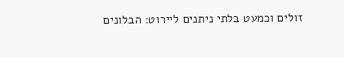זולים וכמעט בלתי ניתנים ליירוט: הבלונים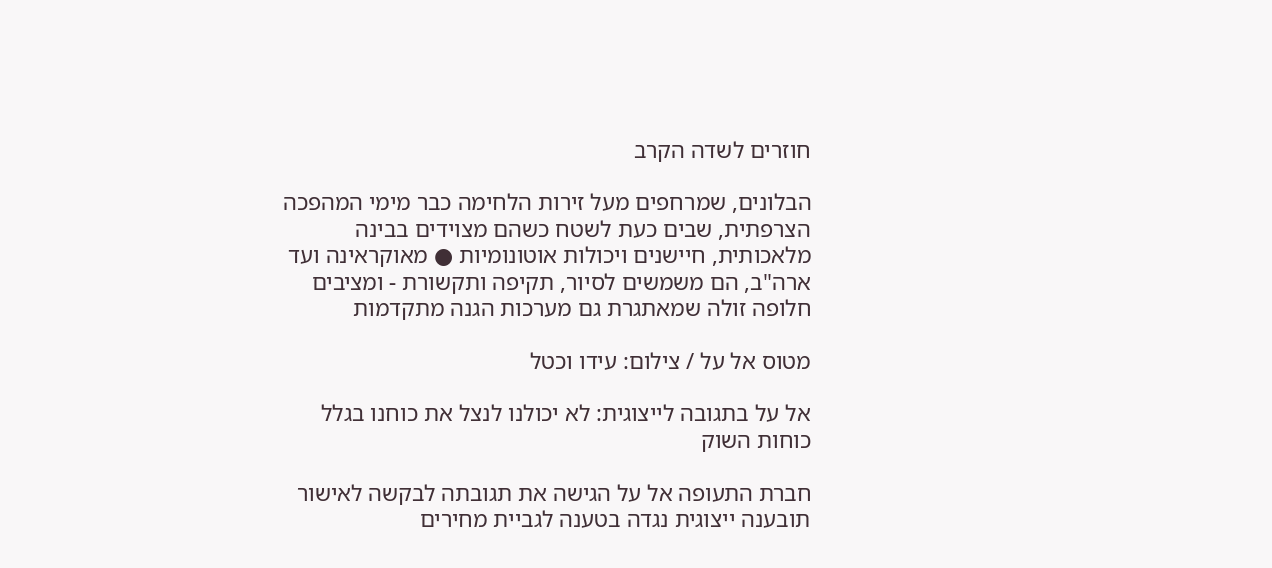חוזרים לשדה הקרב

הבלונים, שמרחפים מעל זירות הלחימה כבר מימי המהפכה הצרפתית, שבים כעת לשטח כשהם מצוידים בבינה מלאכותית, חיישנים ויכולות אוטונומיות ● מאוקראינה ועד ארה"ב, הם משמשים לסיור, תקיפה ותקשורת - ומציבים חלופה זולה שמאתגרת גם מערכות הגנה מתקדמות

מטוס אל על / צילום: עידו וכטל

אל על בתגובה לייצוגית: לא יכולנו לנצל את כוחנו בגלל כוחות השוק

חברת התעופה אל על הגישה את תגובתה לבקשה לאישור תובענה ייצוגית נגדה בטענה לגביית מחירים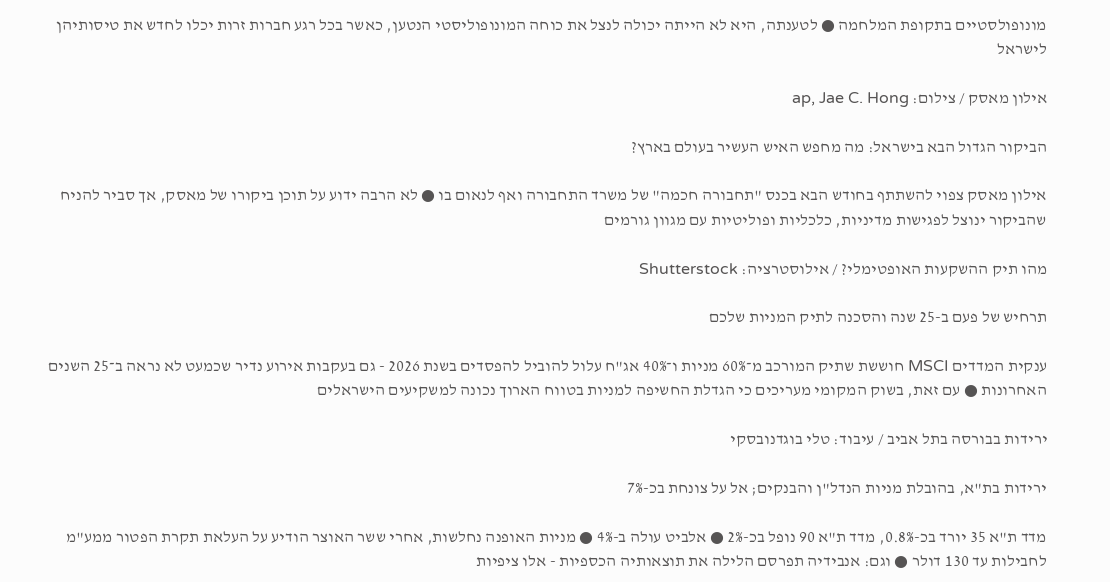מונופולסטיים בתקופת המלחמה ● לטענתה, היא לא הייתה יכולה לנצל את כוחה המונופוליסטי הנטען, כאשר בכל רגע חברות זרות יכלו לחדש את טיסותיהן לישראל

אילון מאסק / צילום: ap, Jae C. Hong

הביקור הגדול הבא בישראל: מה מחפש האיש העשיר בעולם בארץ?

אילון מאסק צפוי להשתתף בחודש הבא בכנס "תחבורה חכמה" של משרד התחבורה ואף לנאום בו ● לא הרבה ידוע על תוכן ביקורו של מאסק, אך סביר להניח שהביקור ינוצל לפגישות מדיניות, כלכליות ופוליטיות עם מגוון גורמים

מהו תיק ההשקעות האופטימלי? / אילוסטרציה: Shutterstock

תרחיש של פעם ב-25 שנה והסכנה לתיק המניות שלכם

ענקית המדדים MSCI חוששת שתיק המורכב מ־60% מניות ו־40% אג"ח עלול להוביל להפסדים בשנת 2026 - גם בעקבות אירוע נדיר שכמעט לא נראה ב־25 השנים האחרונות ● עם זאת, בשוק המקומי מעריכים כי הגדלת החשיפה למניות בטווח הארוך נכונה למשקיעים הישראלים

ירידות בבורסה בתל אביב / עיבוד: טלי בוגדנובסקי

ירידות בת"א, בהובלת מניות הנדל"ן והבנקים; אל על צונחת בכ-7%

מדד ת"א 35 יורד בכ-0.8%, מדד ת"א 90 נופל בכ-2% ● אלביט עולה ב-4% ● מניות האופנה נחלשות, אחרי ששר האוצר הודיע על העלאת תקרת הפטור ממע"מ לחבילות עד 130 דולר ● וגם: אנבידיה תפרסם הלילה את תוצאותיה הכספיות - אלו ציפיות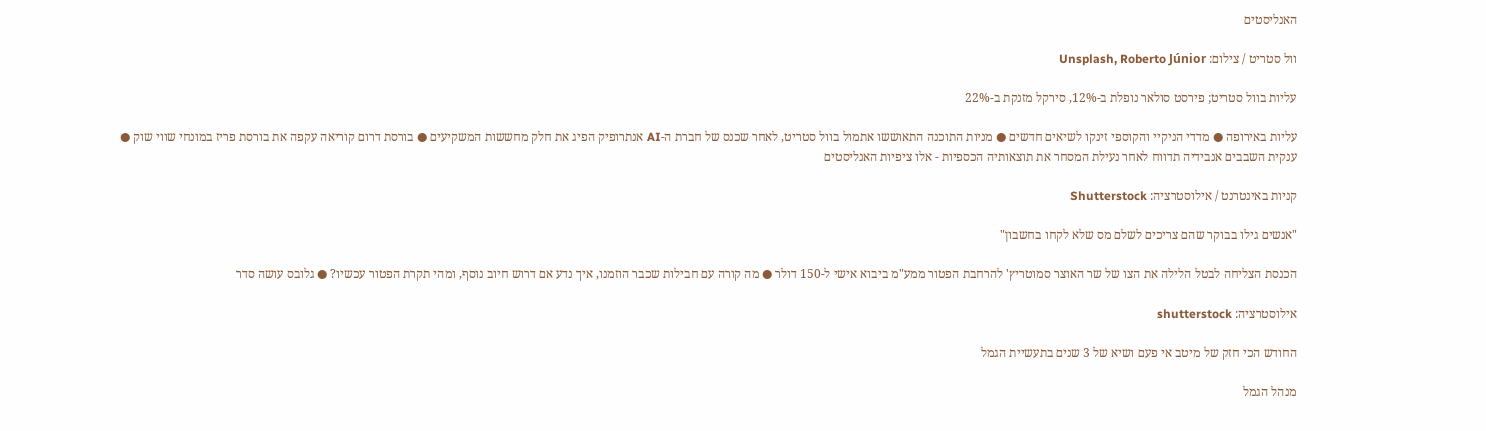האנליסטים

וול סטריט / צילום: Unsplash, Roberto Júnior

עליות בוול סטריט; פירסט סולאר נופלת ב-12%, סירקל מזנקת ב-22%

עליות באירופה ● מדדי הניקיי והקוספי זינקו לשיאים חדשים ● מניות התוכנה התאוששו אתמול בוול סטריט, לאחר שכנס של חברת ה-AI אנתרופיק הפיג את חלק מחששות המשקיעים ● בורסת דרום קוריאה עקפה את בורסת פריז במונחי שווי שוק ● ענקית השבבים אנבידיה תדווח לאחר נעילת המסחר את תוצאותיה הכספיות - אלו ציפיות האנליסטים

קניות באינטרנט / אילוסטרציה: Shutterstock

"אנשים גילו בבוקר שהם צריכים לשלם מס שלא לקחו בחשבון"

הכנסת הצליחה לבטל הלילה את הצו של שר האוצר סמוטריץ' להרחבת הפטור ממע"מ ביבוא אישי ל-150 דולר ● מה קורה עם חבילות שכבר הוזמנו, איך נדע אם דרוש חיוב נוסף, ומהי תקרת הפטור עכשיו? ● גלובס עושה סדר

אילוסטרציה: shutterstock

החודש הכי חזק של מיטב אי פעם ושיא של 3 שנים בתעשיית הגמל

מנהל הגמל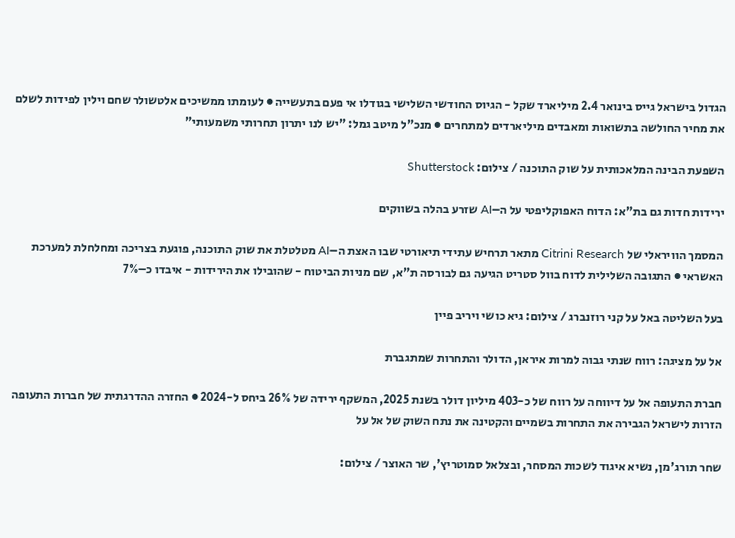הגדול בישראל גייס בינואר 2.4 מיליארד שקל - הגיוס החודשי השלישי בגודלו אי פעם בתעשייה ● לעומתו ממשיכים אלטשולר שחם וילין לפידות לשלם את מחיר החולשה בתשואות ומאבדים מיליארדים למתחרים ● מנכ"ל מיטב גמל: "יש לנו יתרון תחרותי משמעותי"

השפעת הבינה המלאכותית על שוק התוכנה / צילום: Shutterstock

ירידות חדות גם בת"א: הדוח האפוקליפטי על ה–AI שזרע בהלה בשווקים

המסמך הוויראלי של Citrini Research מתאר תרחיש עתידי תיאורטי שבו האצת ה–AI מטלטלת את שוק התוכנה, פוגעת בצריכה ומחלחלת למערכת האשראי ● התגובה השלילית לדוח בוול סטריט הגיעה גם לבורסה ת"א, שם מניות הביטוח - שהובילו את הירידות - איבדו כ–7%

בעל השליטה באל על קני רוזנברג / צילום: גיא כושי ויריב פיין

אל על מציגה: רווח שנתי גבוה למרות איראן, הדולר והתחרות שמתגברת

חברת התעופה אל על דיווחה על רווח של כ-403 מיליון דולר בשנת 2025, המשקף ירידה של 26% ביחס ל-2024 ● החזרה ההדרגתית של חברות התעופה הזרות לישראל הגבירה את התחרות בשמיים והקטינה את נתח השוק של אל על

שחר תורג'מן, נשיא איגוד לשכות המסחר, ובצלאל סמוטריץ', שר האוצר / צילום: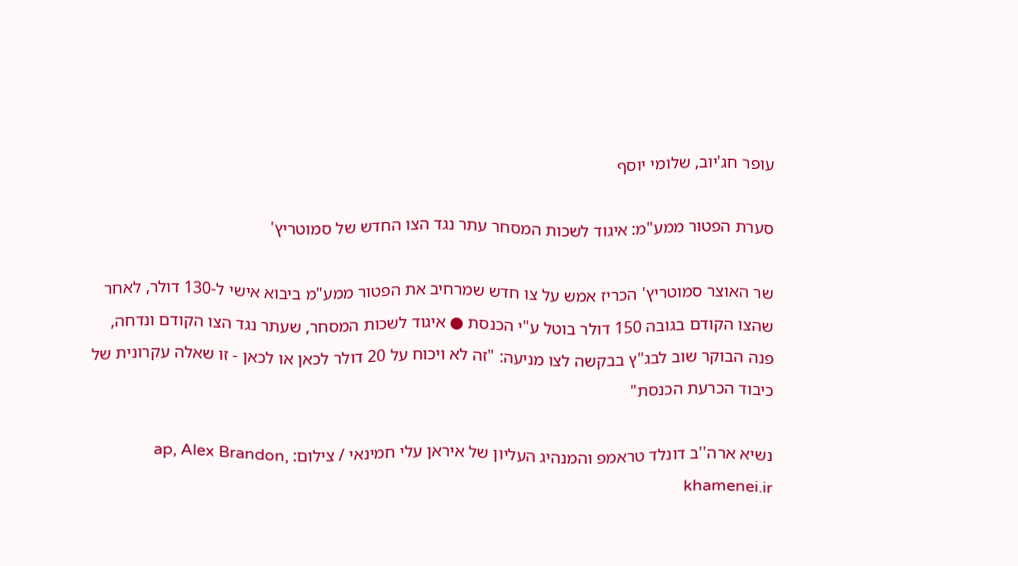עופר חג'יוב, שלומי יוסף

סערת הפטור ממע"מ: איגוד לשכות המסחר עתר נגד הצו החדש של סמוטריץ'

שר האוצר סמוטריץ' הכריז אמש על צו חדש שמרחיב את הפטור ממע"מ ביבוא אישי ל-130 דולר, לאחר שהצו הקודם בגובה 150 דולר בוטל ע"י הכנסת ● איגוד לשכות המסחר, שעתר נגד הצו הקודם ונדחה, פנה הבוקר שוב לבג"ץ בבקשה לצו מניעה: "זה לא ויכוח על 20 דולר לכאן או לכאן - זו שאלה עקרונית של כיבוד הכרעת הכנסת"

נשיא ארה''ב דונלד טראמפ והמנהיג העליון של איראן עלי חמינאי / צילום: ap, Alex Brandon, khamenei.ir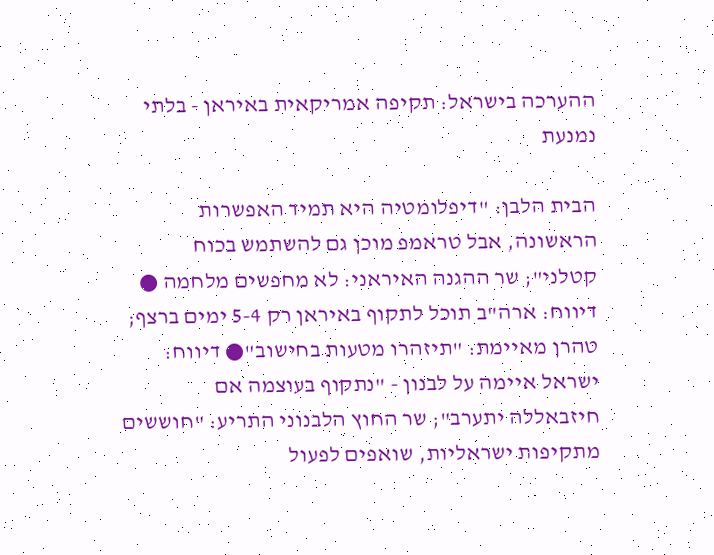ההערכה בישראל: תקיפה אמריקאית באיראן - בלתי נמנעת

הבית הלבן: "דיפלומטיה היא תמיד האפשרות הראשונה, אבל טראמפ מוכן גם להשתמש בכוח קטלני"; שר ההגנה האיראני: לא מחפשים מלחמה ● דיווח: ארה"ב תוכל לתקוף באיראן רק 5-4 ימים ברצף; טהרן מאיימת: "תיזהרו מטעות בחישוב"● דיווח: ישראל איימה על לבנון - "נתקוף בעוצמה אם חיזבאללה יתערב"; שר החוץ הלבנוני התריע: "חוששים מתקיפות ישראליות, שואפים לפעול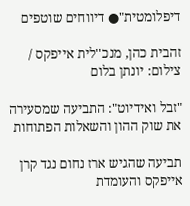דיפלומטית"● דיווחים שוטפים

זהבית כהן, מנכ''לית אייפקס / צילום: יונתן בלום

"זבל ואידיוט": התביעה שמסעירה את שוק ההון והשאלות הפתוחות

תביעה שהגיש ארז נחום נגד קרן אייפקס והעומדת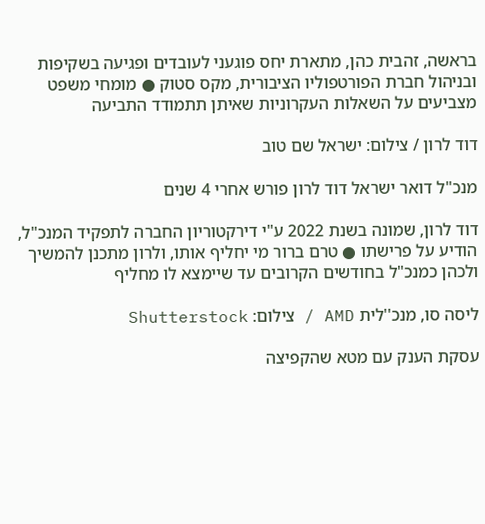בראשה, זהבית כהן, מתארת יחס פוגעני לעובדים ופגיעה בשקיפות ובניהול חברת הפורטפוליו הציבורית, מקס סטוק ● מומחי משפט מצביעים על השאלות העקרוניות שאיתן תתמודד התביעה

דוד לרון / צילום: ישראל שם טוב

מנכ"ל דואר ישראל דוד לרון פורש אחרי 4 שנים

דוד לרון, שמונה בשנת 2022 ע"י דירקטוריון החברה לתפקיד המנכ"ל, הודיע על פרישתו ● טרם ברור מי יחליף אותו, ולרון מתכנן להמשיך ולכהן כמנכ"ל בחודשים הקרובים עד שיימצא לו מחליף

ליסה סו, מנכ''לית AMD / צילום: Shutterstock

עסקת הענק עם מטא שהקפיצה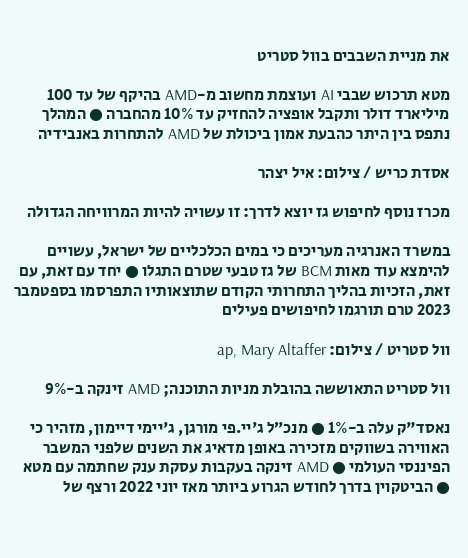את מניית השבבים בוול סטריט

מטא תרכוש שבבי AI ועוצמת מחשוב מ-AMD בהיקף של עד 100 מיליארד דולר ותקבל אופציה להחזיק עד 10% מהחברה ● המהלך נתפס בין היתר כהבעת אמון ביכולת של AMD להתחרות באנבידיה

אסדת כריש / צילום: איל יצהר

מכרז נוסף לחיפוש גז יוצא לדרך: זו עשויה להיות המרוויחה הגדולה

במשרד האנרגיה מעריכים כי במים הכלכליים של ישראל, עשויים להימצא עוד מאות BCM של גז טבעי שטרם התגלו ● יחד עם זאת, עם זאת, הזכיות בהליך התחרותי הקודם שתוצאותיו התפרסמו בספטמבר 2023 טרם תורגמו לחיפושים פעילים

וול סטריט / צילום: ap, Mary Altaffer

וול סטריט התאוששה בהובלת מניות התוכנה; AMD זינקה ב-9%

נאסד"ק עלה ב-1% ● מנכ״ל ג'יי.פי מורגן, ג'יימי דיימון, מזהיר כי האווירה בשווקים מזכירה באופן מדאיג את השנים שלפני המשבר הפיננסי העולמי ● AMD זינקה בעקבות עסקת ענק שחתמה עם מטא ● הביטקוין בדרך לחודש הגרוע ביותר מאז יוני 2022 ורצף של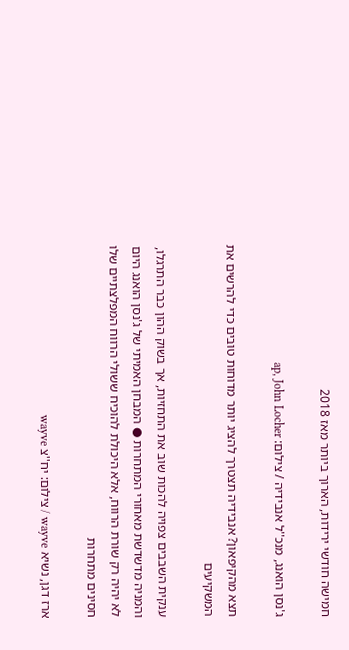חמישה חודשי ירידות, הארוך ביותר מאז 2018

ג'נסן הואנג, מנכ''ל אנבידיה / צילום: ap, John Locher

תצא מהקיפאון? אנבידיה תצטרך להציג יותר מדוחות טובים כדי להרשים את המשקיעים

ענקית השבבים צפויה להכות שוב את התחזיות, אך בשוק ההון כבר התרגלו, והמניה מדשדשת מאחורי המתחרות ● המבחן האמיתי של ג'נסן הואנג היום לא יהיה רק שורת הרווח, אלא היכולת להוכיח ששולי הרווח המפלצתיים שלו חסינים מתחרות

ארז דגן, נשיא wayve / צילום: יח''צ wayve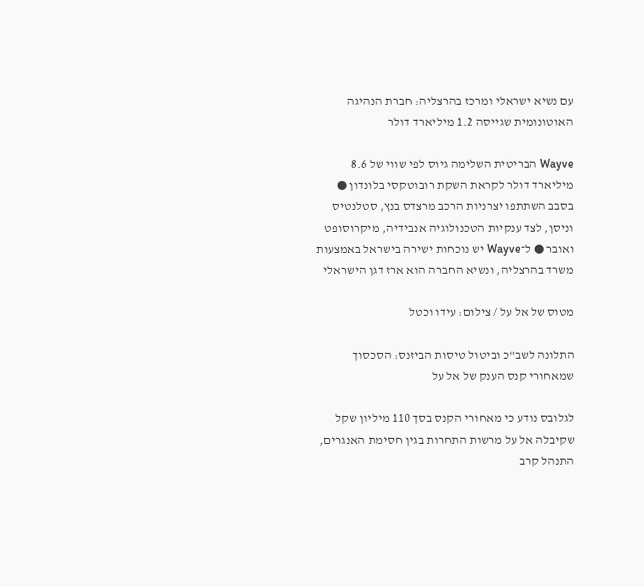עם נשיא ישראלי ומרכז בהרצליה: חברת הנהיגה האוטונומית שגייסה 1.2 מיליארד דולר

Wayve הבריטית השלימה גיוס לפי שווי של 8.6 מיליארד דולר לקראת השקת רובוטקסי בלונדון ● בסבב השתתפו יצרניות הרכב מרצדס בנץ, סטלנטיס וניסן, לצד ענקיות הטכנולוגיה אנבידיה, מיקרוסופט ואובר ● ל־Wayve יש נוכחות ישירה בישראל באמצעות משרד בהרצליה, ונשיא החברה הוא ארז דגן הישראלי

מטוס של אל על / צילום: עידו וכטל

התלונה לשב"כ וביטול טיסות הביזנס: הסכסוך שמאחורי קנס הענק של אל על

לגלובס נודע כי מאחורי הקנס בסך 110 מיליון שקל שקיבלה אל על מרשות התחרות בגין חסימת האנגרים, התנהל קרב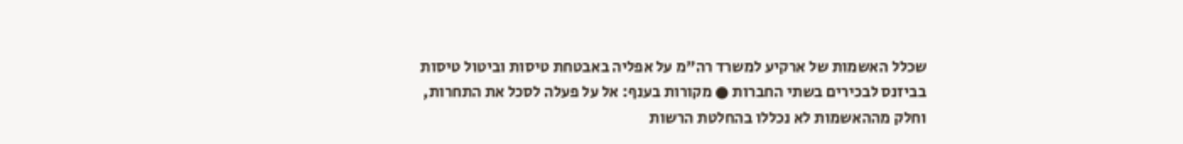שכלל האשמות של ארקיע למשרד רה"מ על אפליה באבטחת טיסות וביטול טיסות בביזנס לבכירים בשתי החברות ● מקורות בענף: אל על פעלה לסכל את התחרות, וחלק מההאשמות לא נכללו בהחלטת הרשות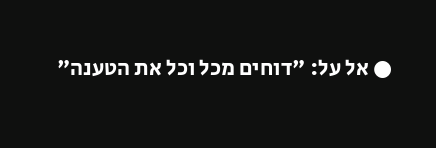● אל על: "דוחים מכל וכל את הטענה"